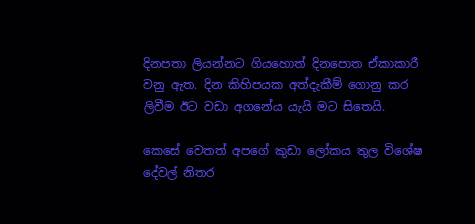දිනපතා ලියන්නට ගියහොත් දිනපොත ඒකාකාරී වනු ඇත. දින කිහිපයක අත්දැකීම් ගොනු කර ලිවීම ඊට වඩා අගනේය යැයි මට සිතෙයි.

කෙසේ වෙතත් අපගේ කුඩා ලෝකය තුල විශේෂ දේවල් නිතර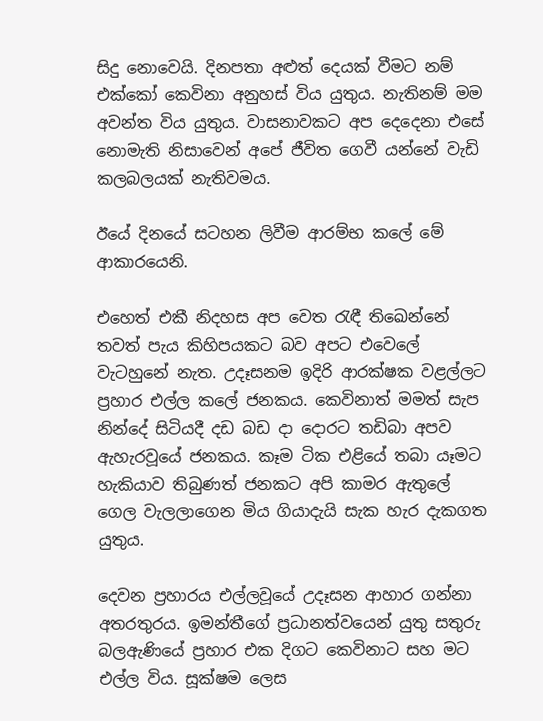සිදු නොවෙයි. දිනපතා අළුත් දෙයක් වීමට නම් එක්කෝ කෙවිනා අනුහස් විය යුතුය. නැතිනම් මම අවන්ත විය යුතුය. වාසනාවකට අප දෙදෙනා එසේ නොමැති නිසාවෙන් අපේ ජීවිත ගෙවී යන්නේ වැඩි කලබලයක් නැතිවමය.

ඊයේ දිනයේ සටහන ලිවීම ආරම්භ කලේ මේ ආකාරයෙනි.

එහෙත් එකී නිදහස අප වෙත රැඳී තිඛෙන්නේ තවත් පැය කිහිපයකට බව අපට එවෙලේ වැටහුනේ නැත. උදෑසනම ඉදිරි ආරක්ෂක වළල්ලට ප්‍රහාර එල්ල කලේ ජනකය. කෙවිනාත් මමත් සැප නින්දේ සිටියදී දඩ බඩ දා දොරට තඩිබා අපව ඇහැරවූයේ ජනකය. කෑම ටික එළියේ තබා යෑමට හැකියාව තිබුණත් ජනකට අපි කාමර ඇතුලේ ගෙල වැලලාගෙන මිය ගියාදැයි සැක හැර දැකගත යුතුය.

දෙවන ප්‍රහාරය එල්ලවූයේ උදෑසන ආහාර ගන්නා අතරතුරය. ඉමන්තීගේ ප්‍රධානත්වයෙන් යුතු සතුරු බලඇණියේ ප්‍රහාර එක දිගට කෙවිනාට සහ මට එල්ල විය. සූක්ෂම ලෙස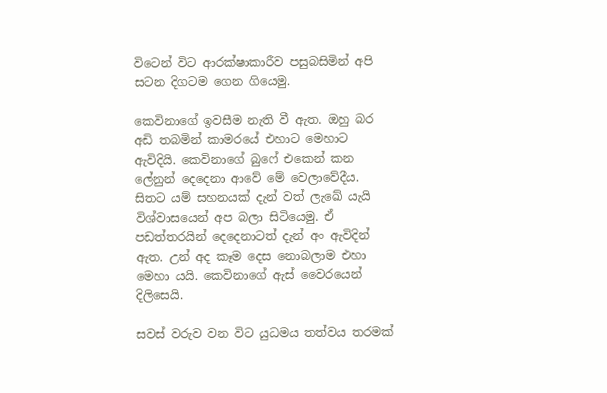විටෙන් විට ආරක්ෂාකාරීව පසුබසිමින් අපි සටන දිගටම ගෙන ගියෙමු.

කෙවිනාගේ ඉවසීම නැති වී ඇත. ඔහු බර අඩි තබමින් කාමරයේ එහාට මෙහාට ඇවිදියි. කෙවිනාගේ බුෆේ එකෙන් කන ලේනුන් දෙදෙනා ආවේ මේ වෙලාවේදීය. සිතට යම් සහනයක් දැන් වත් ලැඛේ යැයි විශ්වාසයෙන් අප බලා සිටියෙමු. ඒ පඩත්තරයින් දෙදෙනාටත් දැන් අං ඇවිදින් ඇත. උන් අද කෑම දෙස නොබලාම එහා මෙහා යයි. කෙවිනාගේ ඇස් වෛරයෙන් දිලිසෙයි.

සවස් වරුව වන විට යුධමය තත්වය තරමක්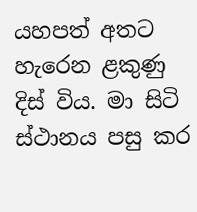යහපත් අතට හැරෙන ළකුණු දිස් විය. මා සිටි ස්ථානය පසු කර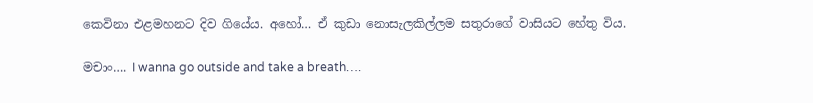කෙවිනා එළමහනට දිව ගියේය. අහෝ… ඒ කුඩා නොසැලකිල්ලම සතුරාගේ වාසියට හේතු විය.

මචාං…. I wanna go outside and take a breath….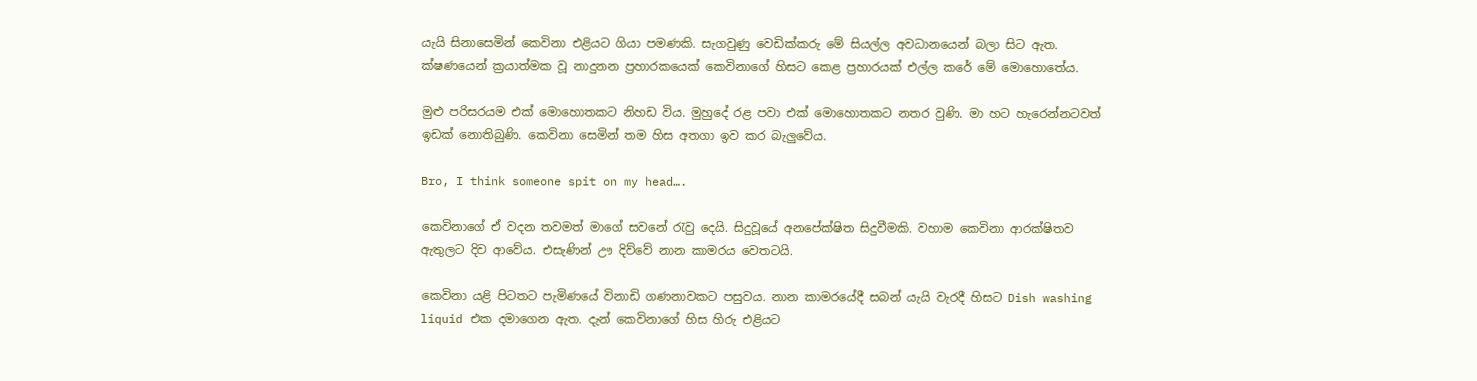යැයි සිනාසෙමින් කෙවිනා එළියට ගියා පමණකි. සැගවුණු වෙඩික්කරු මේ සියල්ල අවධානයෙන් බලා සිට ඇත. ක්ෂණයෙන් ක්‍රයාත්මක වූ නාදුනන ප්‍රහාරකයෙක් කෙවිනාගේ හිසට කෙළ ප්‍රහාරයක් එල්ල කරේ මේ මොහොතේය.

මුළු පරිසරයම එක් මොහොතකට නිහඩ විය. මුහුදේ රළ පවා එක් මොහොතකට නතර වුණි. මා හට හැරෙන්නටවත් ඉඩක් නොතිබුණි. කෙවිනා සෙමින් තම හිස අතගා ඉව කර බැලුවේය.

Bro, I think someone spit on my head….

කෙවිනාගේ ඒ වදන තවමත් මාගේ සවනේ රැවු දෙයි. සිදුවූයේ අනපේක්ෂිත සිදුවීමකි. වහාම කෙවිනා ආරක්ෂිතව ඇතුලට දිව ආවේය. එසැණින් ඌ දිව්වේ නාන කාමරය වෙතටයි.

කෙවිනා යළි පිටතට පැමිණයේ විනාඩි ගණනාවකට පසුවය. නාන කාමරයේදී සබන් යැයි වැරදී හිසට Dish washing liquid එක දමාගෙන ඇත. දැන් කෙවිනාගේ හිස හිරු එළියට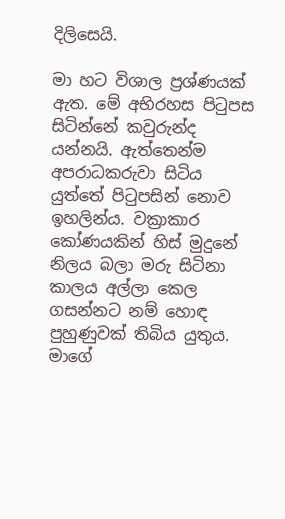දිලිසෙයි.

මා හට විශාල ප්‍රශ්ණයක් ඇත. මේ අභිරහස පිටුපස සිටින්නේ කවුරුන්ද යන්නයි. ඇත්තෙන්ම අපරාධකරුවා සිටිය යුත්තේ පිටුපසින් නොව ඉහලින්ය. වක්‍රාකාර කෝණයකින් හිස් මුදුනේ නිලය බලා මරු සිටිනා කාලය අල්ලා කෙල ගසන්නට නම් හොඳ පුහුණුවක් තිබිය යුතුය. මාගේ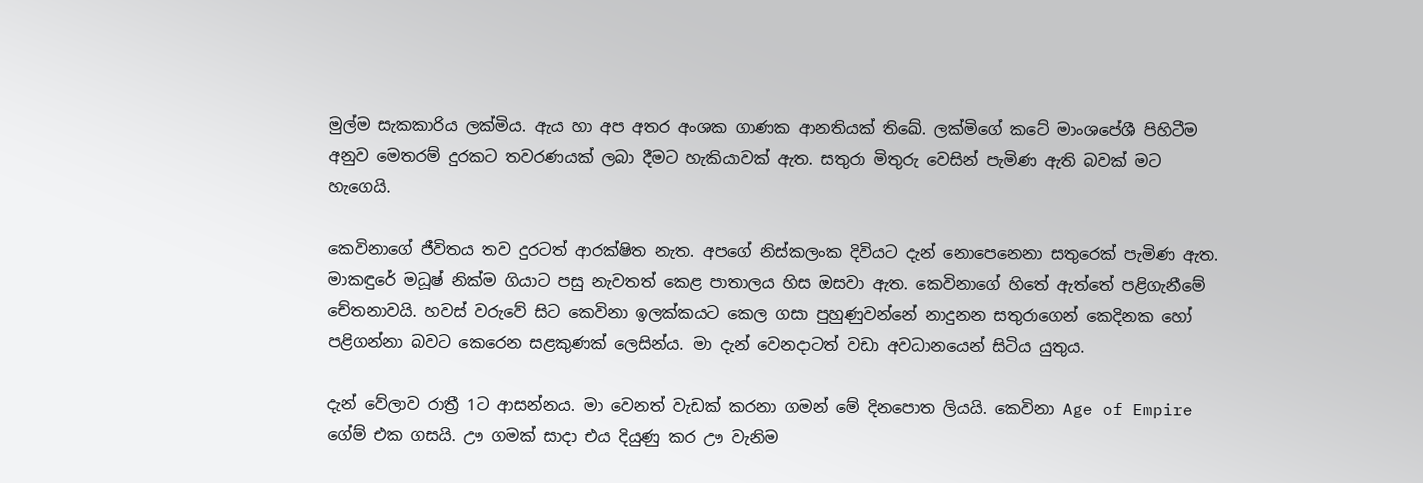මුල්ම සැකකාරිය ලක්මිය. ඇය හා අප අතර අංශක ගාණක ආනතියක් තිඛේ. ලක්මිගේ කටේ මාංශපේශී පිහිටීම අනුව මෙතරම් දුරකට තවරණයක් ලබා දීමට හැකියාවක් ඇත. සතුරා මිතුරු වෙසින් පැමිණ ඇති බවක් මට හැගෙයි.

කෙවිනාගේ ජීවිතය තව දුරටත් ආරක්ෂිත නැත. අපගේ නිස්කලංක දිවියට දැන් නොපෙනෙනා සතුරෙක් පැමිණ ඇත. මාකඳුරේ මධූෂ් නික්ම ගියාට පසු නැවතත් කෙළ පාතාලය හිස ඔසවා ඇත. කෙවිනාගේ හිතේ ඇත්තේ පළිගැනීමේ චේතනාවයි. හවස් වරුවේ සිට කෙවිනා ඉලක්කයට කෙල ගසා පුහුණුවන්නේ නාදුනන සතුරාගෙන් කෙදිනක හෝ පළිගන්නා බවට කෙරෙන සළකුණක් ලෙසින්ය. මා දැන් වෙනදාටත් වඩා අවධානයෙන් සිටිය යුතුය.

දැන් වේලාව රාත්‍රී 1ට ආසන්නය. මා වෙනත් වැඩක් කරනා ගමන් මේ දිනපොත ලියයි. කෙවිනා Age of Empire ගේම් එක ගසයි. ඌ ගමක් සාදා එය දියුණු කර ඌ වැනිම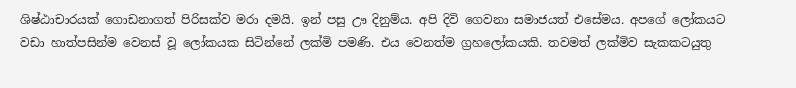ශිෂ්ඨාචාරයක් ගොඩනාගත් පිරිසක්ව මරා දමයි. ඉන් පසු ඌ දිනුම්ය. අපි දිවි ගෙවනා සමාජයත් එසේමය. අපගේ ලෝකයට වඩා හාත්පසින්ම වෙනස් වූ ලෝකයක සිටින්නේ ලක්මි පමණි. එය වෙනත්ම ග්‍රහලෝකයකි. තවමත් ලක්මිව සැකකටයුතු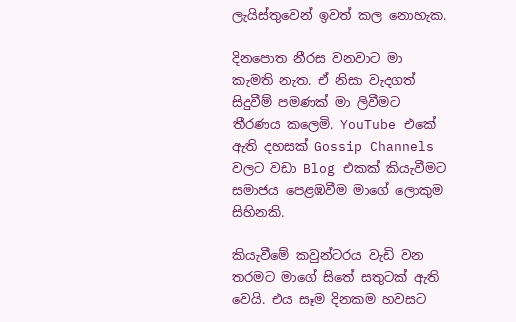ලැයිස්තුවෙන් ඉවත් කල නොහැක.

දිනපොත නීරස වනවාට මා කැමති නැත. ඒ නිසා වැදගත් සිදුවීම් පමණක් මා ලිවීමට තීරණය කලෙමි. YouTube එකේ ඇති දහසක් Gossip Channels වලට වඩා Blog එකක් කියැවීමට සමාජය පෙළඹවීම මාගේ ලොකුම සිහිනකි.

කියැවීමේ කවුන්ටරය වැඩි වන තරමට මාගේ සිතේ සතුටක් ඇති වෙයි. එය සෑම දිනකම හවසට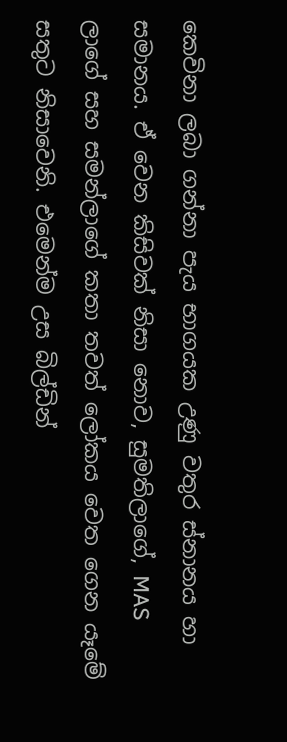කෙවිනා ලබා ගන්නා පැය භාගයක උණු වතුර ස්නානය හා සමානය. ඒ වෙන කිසිවක් නිසා නොව, සුමතිලාගේ, MAS ලාගේ සහ සමන්ලාගේ කතා තවත් ලෝකය වෙත ගෙන යෑමේ සතුට නිසාවෙනි. එමෙන්ම උස බිල්ඩින්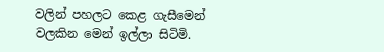වලින් පහලට කෙළ ගැසීමෙන් වලකින මෙන් ඉල්ලා සිටිමි.